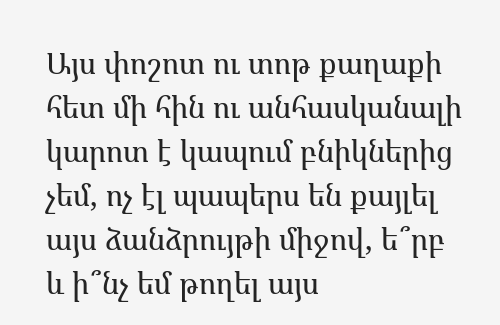Այս փոշոտ ու տոթ քաղաքի հետ մի հին ու անհասկանալի կարոտ է կապում բնիկներից չեմ, ոչ էլ պապերս են քայլել այս ձանձրույթի միջով, ե՞րբ և ի՞նչ եմ թողել այս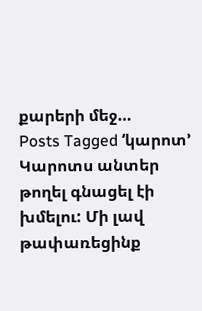քարերի մեջ…
Posts Tagged ‘կարոտ’
Կարոտս անտեր թողել գնացել էի խմելու: Մի լավ թափառեցինք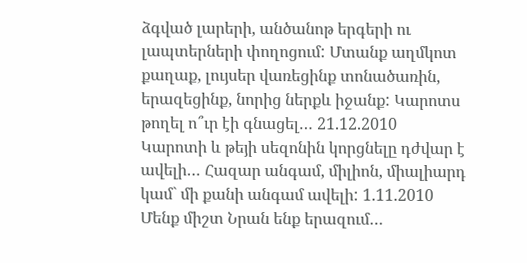ձգված լարերի, անծանոթ երգերի ու լապտերների փողոցում: Մտանք աղմկոտ քաղաք, լույսեր վառեցինք տոնածառին, երազեցինք, նորից ներքև իջանք: Կարոտս թողել ո՞ւր էի գնացել… 21.12.2010
Կարոտի և թեյի սեզոնին կորցնելը դժվար է ավելի… Հազար անգամ, միլիոն, միալիարդ կամ` մի քանի անգամ ավելի: 1.11.2010
Մենք միշտ Նրան ենք երազում…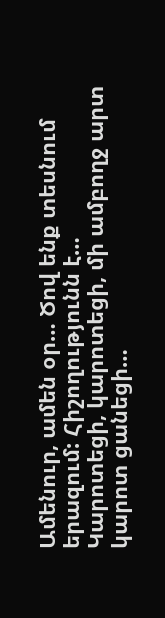Ամենուր, ամեն օր… Ծով ենք տեսնում երազում: Հիշողությունն է…
Կարոտեցի, կարոտեցի, մի ամբողջ արտ կարոտ ցանեցի…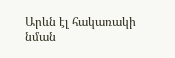Արևն էլ հակառակի նման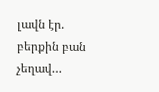լավն էր. բերքին բան չեղավ…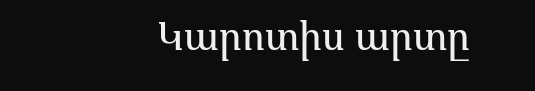Կարոտիս արտը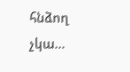հնձող չկա…